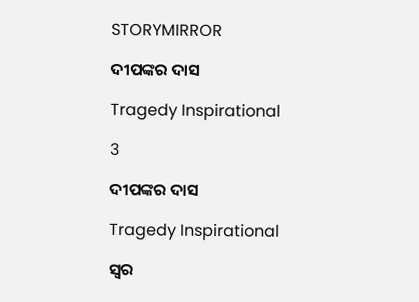STORYMIRROR

ଦୀପଙ୍କର ଦାସ

Tragedy Inspirational

3

ଦୀପଙ୍କର ଦାସ

Tragedy Inspirational

ସ୍ୱର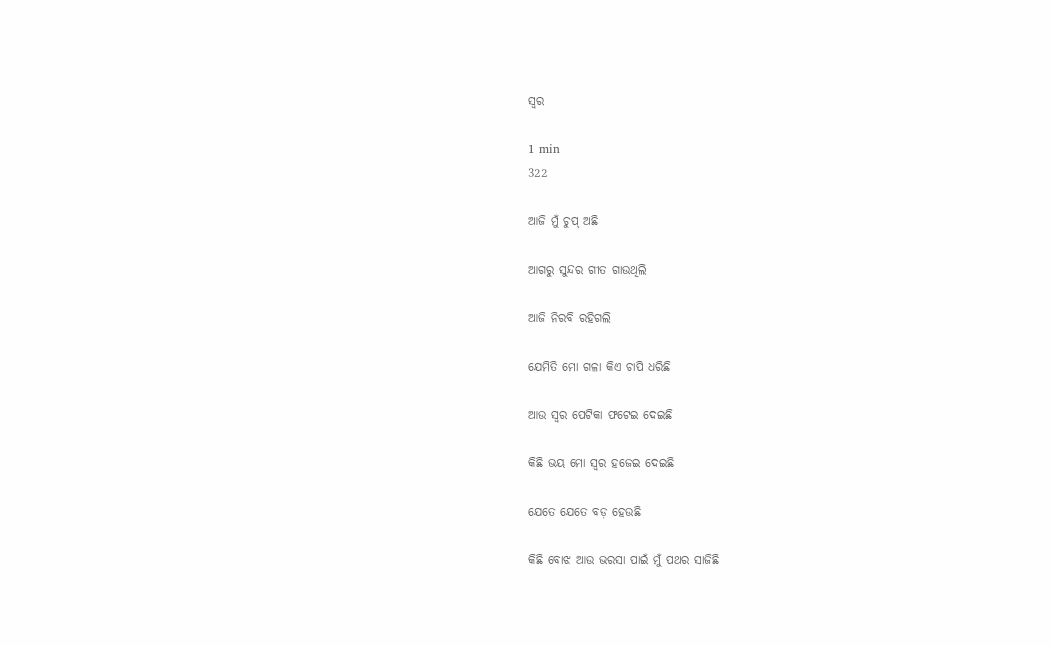ସ୍ୱର

1 min
322

ଆଜି ମୁଁ ଚୁପ୍ ଅଛି

ଆଗରୁ ସୁନ୍ଦର ଗୀତ ଗାଉଥିଲି

ଆଜି ନିରବି ରହିଗଲି

ଯେମିତି ମୋ ଗଳା କିଏ ଚାପି ଧରିଛି

ଆଉ ସ୍ୱର ପେଟିକା ଫଟେଇ ଦେଇଛି

କିଛି ଭୟ ମୋ ସ୍ୱର ହଜେଇ ଦେଇଛି

ଯେତେ ଯେତେ ବଡ଼ ହେଉଛି

କିଛି ବୋଝ ଆଉ ଭରସା ପାଇଁ ମୁଁ ପଥର ସାଜିଛି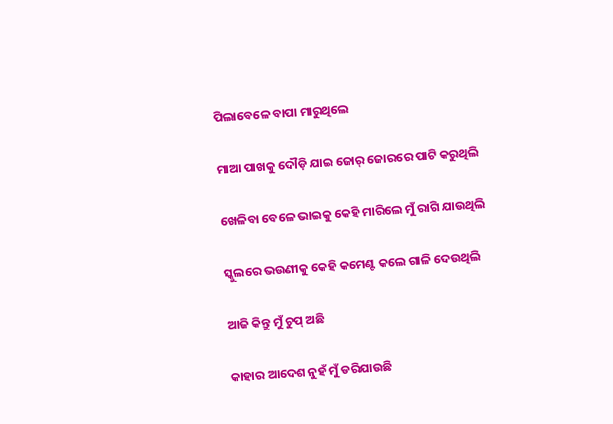ପିଲାବେଳେ ବାପା ମାରୁଥିଲେ

ମାଆ ପାଖକୁ ଦୌଡ଼ି ଯାଇ ଜୋର୍ ଜୋରରେ ପାଟି କରୁଥିଲି

ଖେଳିବା ବେଳେ ଭାଇକୁ କେହି ମାରିଲେ ମୁଁ ରାଗି ଯାଉଥିଲି

ସ୍କୁଲରେ ଭଉଣୀକୁ କେହି କମେଣ୍ଟ କଲେ ଗାଳି ଦେଉଥିଲି

ଆଜି କିନ୍ତୁ ମୁଁ ଚୁପ୍ ଅଛି

କାହାର ଆଦେଶ ନୁହଁ ମୁଁ ଡରିଯାଉଛି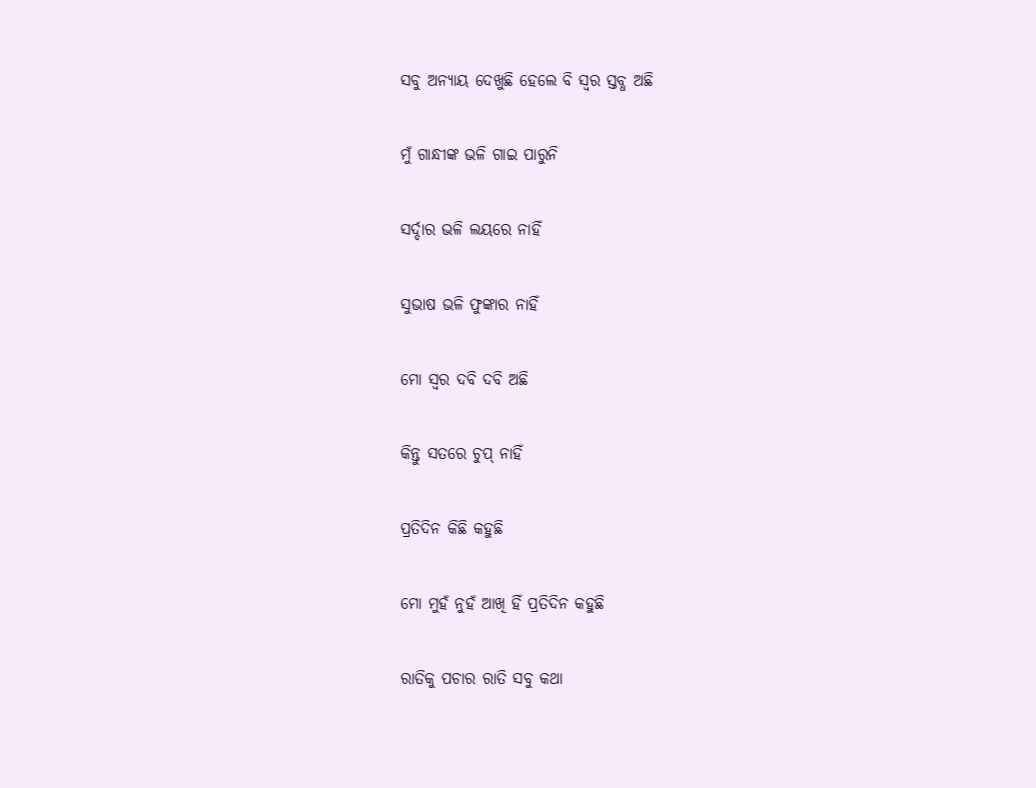ସବୁ ଅନ୍ୟାୟ ଦେଖୁଛି ହେଲେ ବି ସ୍ୱର ସ୍ତବ୍ଧ ଅଛି

ମୁଁ ଗାନ୍ଧୀଙ୍କ ଭଳି ଗାଇ ପାରୁନି

ସର୍ଦ୍ଦାର ଭଳି ଲୟରେ ନାହିଁ

ସୁଭାଷ ଭଳି ଫୁଙ୍କାର ନାହିଁ

ମୋ ସ୍ୱର ଦବି ଦବି ଅଛି

କିନ୍ତୁ ସତରେ ଚୁପ୍ ନାହିଁ

ପ୍ରତିଦିନ କିଛି କହୁଛି

ମୋ ମୁହଁ ନୁହଁ ଆଖି ହିଁ ପ୍ରତିଦିନ କହୁଛି

ରାତିକୁ ପଚାର ରାତି ସବୁ କଥା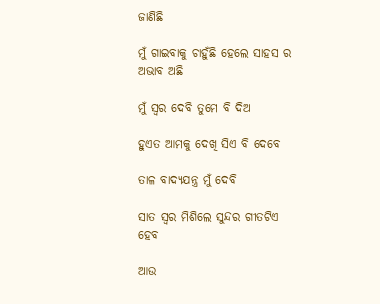ଜାଣିଛି

ମୁଁ ଗାଇବାକୁ ଚାହୁଁଛି ହେଲେ ସାହସ ର ଅଭାବ ଅଛି

ମୁଁ ସ୍ୱର ଦେବି ତୁମେ ବି ଦିଅ

ହୁଏତ ଆମକୁ ଦେଖି ସିଏ ବି ଦେବେ

ତାଳ ବାଦ୍ୟଯନ୍ତ୍ର ମୁଁ ଦେବି

ସାତ ସ୍ୱର ମିଶିଲେ ସୁନ୍ଦର ଗୀତଟିଏ ହେବ

ଆଉ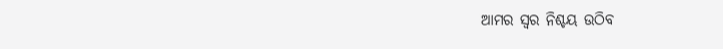ଆମର ସ୍ୱର ନିଶ୍ଚୟ ଉଠିବ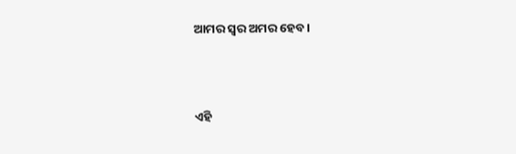ଆମର ସ୍ୱର ଅମର ହେବ।



ଏହି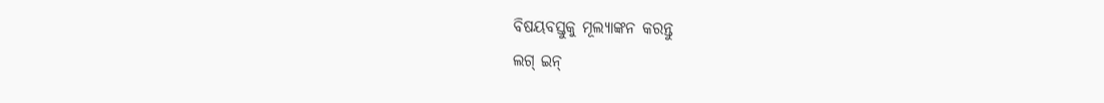ବିଷୟବସ୍ତୁକୁ ମୂଲ୍ୟାଙ୍କନ କରନ୍ତୁ
ଲଗ୍ ଇନ୍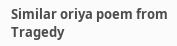Similar oriya poem from Tragedy